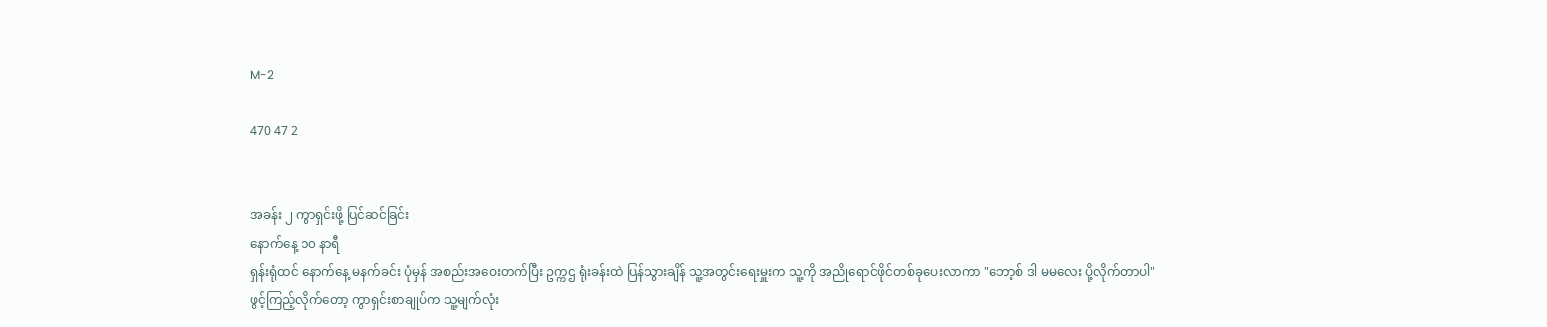M-2

470 47 2


အခန်း ၂ ကွာရှင်းဖို့ ပြင်ဆင်ခြင်း
နောက်နေ့ ၁၀ နာရီ
ရှန်းရုံထင် နောက်နေ့ မနက်ခင်း ပုံမှန် အစည်းအဝေးတက်ပြီး ဥက္ကဌ ရုံးခန်းထဲ ပြန်သွားချိန် သူ့အတွင်းရေးမှူးက သူ့ကို အညိုရောင်ဖိုင်တစ်ခုပေးလာကာ "ဘော့စ် ဒါ မမလေး ပို့လိုက်တာပါ"
ဖွင့်ကြည့်လိုက်တော့ ကွာရှင်းစာချုပ်က သူ့မျက်လုံး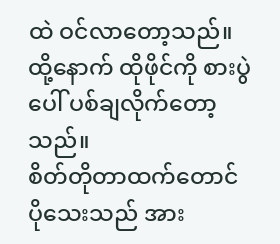ထဲ ဝင်လာတော့သည်။
ထို့နောက် ထိုဖိုင်ကို စားပွဲပေါ် ပစ်ချလိုက်တော့သည်။
စိတ်တိုတာထက်တောင် ပိုသေးသည် အား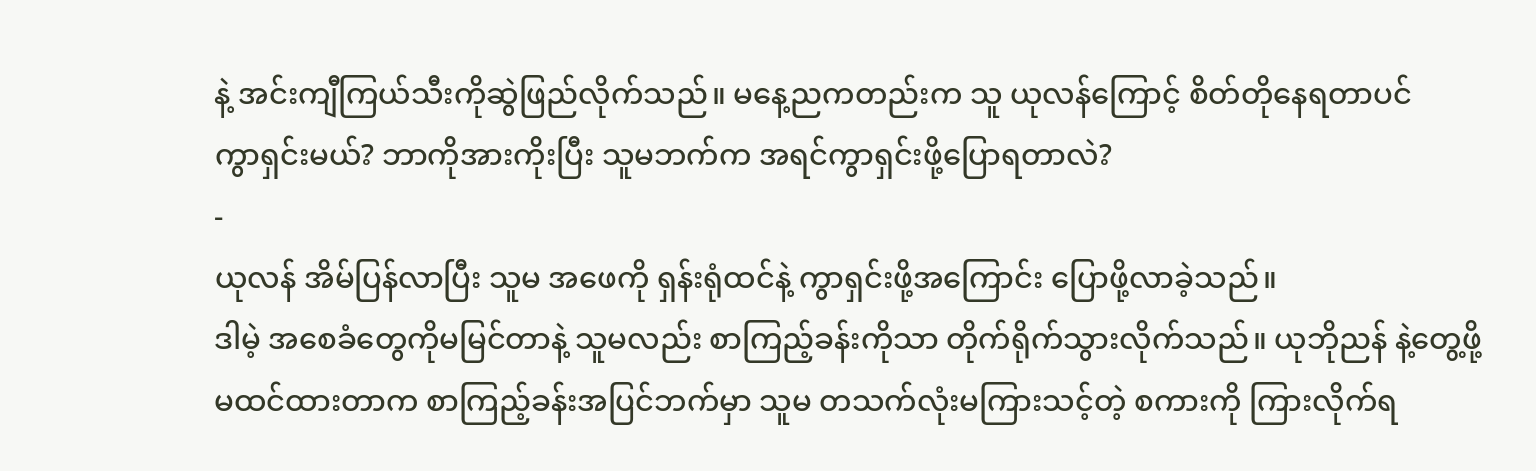နဲ့ အင်းကျီကြယ်သီးကိုဆွဲဖြည်လိုက်သည်။ မနေ့ညကတည်းက သူ ယုလန်ကြောင့် စိတ်တိုနေရတာပင်
ကွာရှင်းမယ်? ဘာကိုအားကိုးပြီး သူမဘက်က အရင်ကွာရှင်းဖို့ပြောရတာလဲ?
-
ယုလန် အိမ်ပြန်လာပြီး သူမ အဖေကို ရှန်းရုံထင်နဲ့ ကွာရှင်းဖို့အကြောင်း ပြောဖို့လာခဲ့သည်။
ဒါမဲ့ အစေခံတွေကိုမမြင်တာနဲ့ သူမလည်း စာကြည့်ခန်းကိုသာ တိုက်ရိုက်သွားလိုက်သည်။ ယုဘိုညန် နဲ့တွေ့ဖို့
မထင်ထားတာက စာကြည့်ခန်းအပြင်ဘက်မှာ သူမ တသက်လုံးမကြားသင့်တဲ့ စကားကို ကြားလိုက်ရ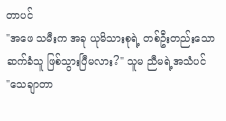တာပင်
"အဖေ သမီးက အခု ယုမိသားစုရဲ့ တစ်ဦးတည်းသော ဆက်ခံသူ ဖြစ်သွားပြီမလား?" သူမ ညီမရဲ့အသံပင်
"သေချာတာ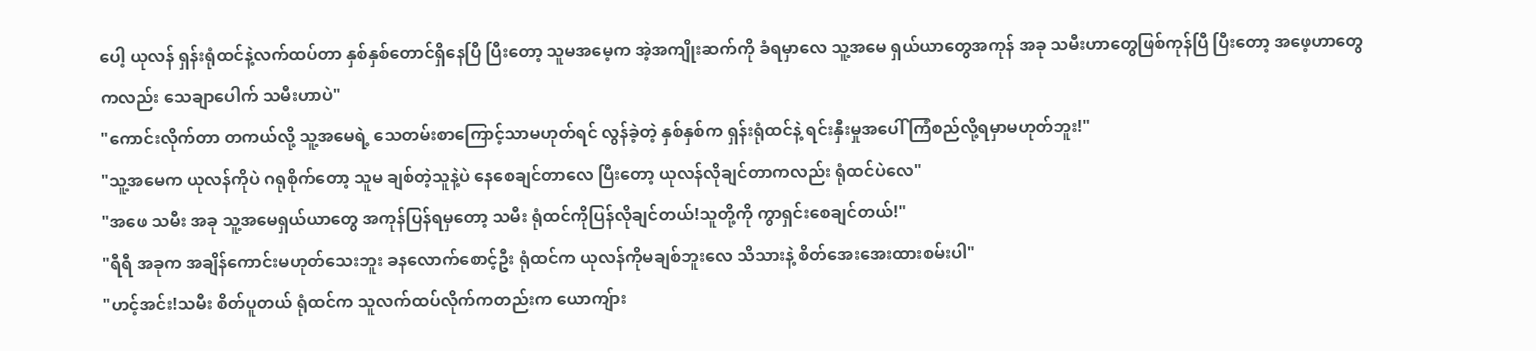ပေါ့ ယုလန် ရှန်းရုံထင်နဲ့လက်ထပ်တာ နှစ်နှစ်တောင်ရှိနေပြီ ပြီးတော့ သူမအမေ့က အဲ့အကျိုးဆက်ကို ခံရမှာလေ သူ့အမေ ရှယ်ယာတွေအကုန် အခု သမီးဟာတွေဖြစ်ကုန်ပြီ ပြီးတော့ အဖေ့ဟာတွေကလည်း သေချာပေါက် သမီးဟာပဲ"
"ကောင်းလိုက်တာ တကယ်လို့ သူ့အမေရဲ့ သေတမ်းစာကြောင့်သာမဟုတ်ရင် လွန်ခဲ့တဲ့ နှစ်နှစ်က ရှန်းရုံထင်နဲ့ ရင်းနှီးမှုအပေါ် ကြံစည်လို့ရမှာမဟုတ်ဘူး!"
"သူ့အမေက ယုလန်ကိုပဲ ဂရုစိုက်တော့ သူမ ချစ်တဲ့သူနဲ့ပဲ နေစေချင်တာလေ ပြီးတော့ ယုလန်လိုချင်တာကလည်း ရုံထင်ပဲလေ"
"အဖေ သမီး အခု သူ့အမေရှယ်ယာတွေ အကုန်ပြန်ရမှတော့ သမီး ရုံထင်ကိုပြန်လိုချင်တယ်!သူတို့ကို ကွာရှင်းစေချင်တယ်!"
"ရီရီ အခုက အချိန်ကောင်းမဟုတ်သေးဘူး ခနလောက်စောင့်ဦး ရုံထင်က ယုလန်ကိုမချစ်ဘူးလေ သိသားနဲ့ စိတ်အေးအေးထားစမ်းပါ"
"ဟင့်အင်း!သမီး စိတ်ပူတယ် ရုံထင်က သူလက်ထပ်လိုက်ကတည်းက ယောကျ်ား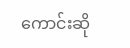ကောင်းဆို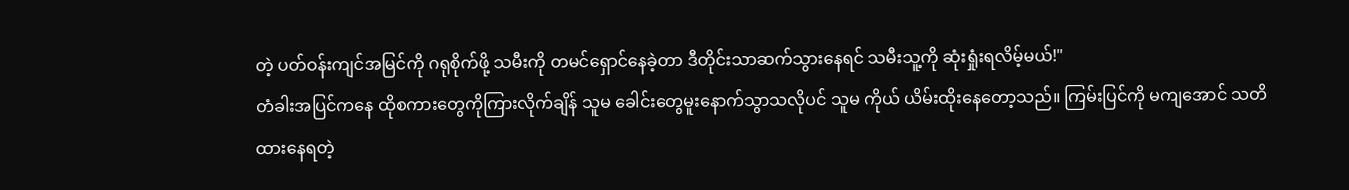တဲ့ ပတ်ဝန်းကျင်အမြင်ကို ဂရုစိုက်ဖို့ သမီးကို တမင်ရှောင်နေခဲ့တာ ဒီတိုင်းသာဆက်သွားနေရင် သမီးသူ့ကို ဆုံးရှုံးရလိမ့်မယ်!"
တံခါးအပြင်ကနေ ထိုစကားတွေကိုကြားလိုက်ချိန် သူမ ခေါင်းတွေမူးနောက်သွာသလိုပင် သူမ ကိုယ် ယိမ်းထိုးနေတော့သည်။ ကြမ်းပြင်ကို မကျအောင် သတိထားနေရတဲ့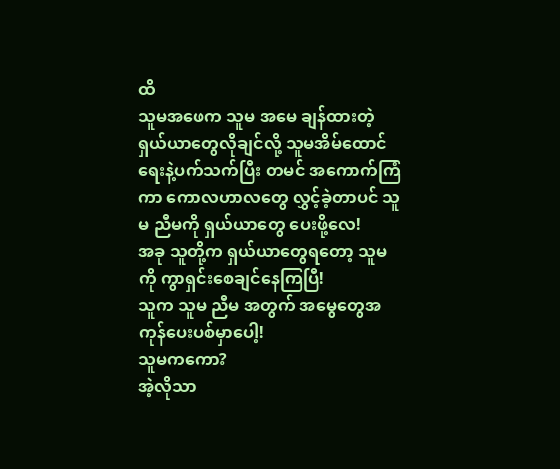ထိ
သူမအဖေက သူမ အမေ ချန်ထားတဲ့ ရှယ်ယာတွေလိုချင်လို့ သူမအိမ်ထောင်ရေးနဲ့ပက်သက်ပြီး တမင် အကောက်ကြံကာ ကောလဟာလတွေ လွှင့်ခဲ့တာပင် သူမ ညီမကို ရှယ်ယာတွေ ပေးဖို့လေ!
အခု သူတို့က ရှယ်ယာတွေရတော့ သူမကို ကွာရှင်းစေချင်နေကြပြီ!
သူက သူမ ညီမ အတွက် အမွေတွေအကုန်ပေးပစ်မှာပေါ့!
သူမကကော?
အဲ့လိုသာ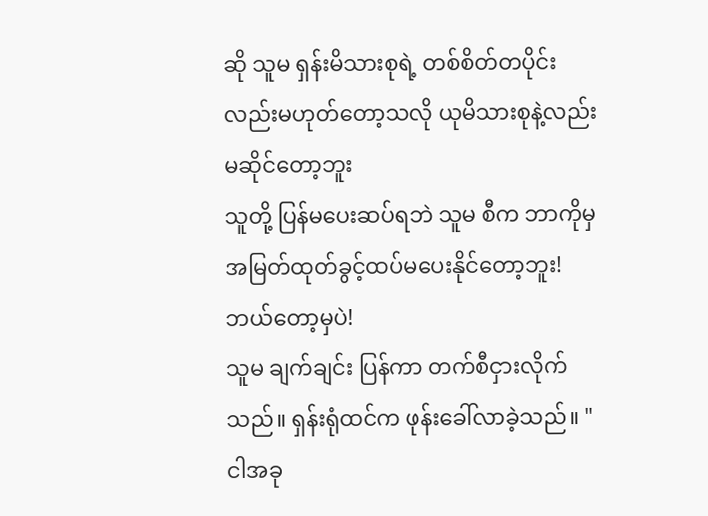ဆို သူမ ရှန်းမိသားစုရဲ့ တစ်စိတ်တပိုင်းလည်းမဟုတ်တော့သလို ယုမိသားစုနဲ့လည်းမဆိုင်တော့ဘူး
သူတို့ ပြန်မပေးဆပ်ရဘဲ သူမ စီက ဘာကိုမှ အမြတ်ထုတ်ခွင့်ထပ်မပေးနိုင်တော့ဘူး!
ဘယ်တော့မှပဲ!
သူမ ချက်ချင်း ပြန်ကာ တက်စီငှားလိုက်သည်။ ရှန်းရုံထင်က ဖုန်းခေါ်လာခဲ့သည်။ "ငါအခု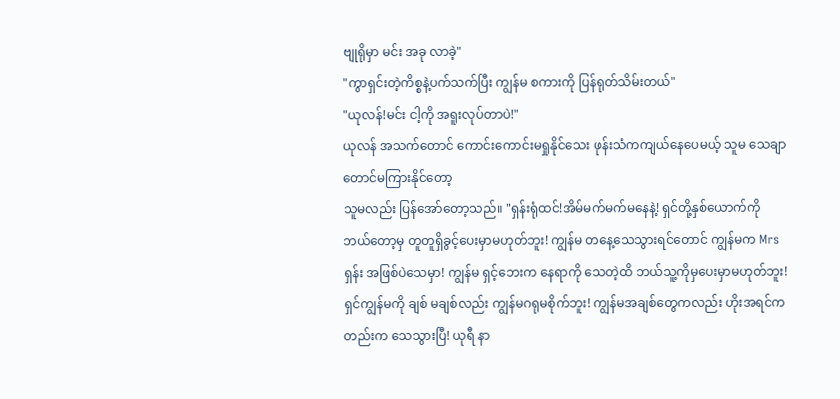ဗျုရိုမှာ မင်း အခု လာခဲ့"
"ကွာရှင်းတဲ့ကိစ္စနဲ့ပက်သက်ပြီး ကျွန်မ စကားကို ပြန်ရုတ်သိမ်းတယ်"
"ယုလန်!မင်း ငါ့ကို အရူးလုပ်တာပဲ!"
ယုလန် အသက်တောင် ကောင်းကောင်းမရှုနိုင်သေး ဖုန်းသံကကျယ်နေပေမယ့် သူမ သေချာတောင်မကြားနိုင်တော့
သူမလည်း ပြန်အော်တော့သည်။ "ရှန်းရုံထင်!အိမ်မက်မက်မနေနဲ့! ရှင်တို့နှစ်ယောက်ကို ဘယ်တော့မှ တူတူရှိခွင့်ပေးမှာမဟုတ်ဘူး! ကျွန်မ တနေ့သေသွားရင်တောင် ကျွန်မက Mrs ရှန်း အဖြစ်ပဲသေမှာ! ကျွန်မ ရှင့်ဘေးက နေရာကို သေတဲ့ထိ ဘယ်သူ့ကိုမှပေးမှာမဟုတ်ဘူး! ရှင်ကျွန်မကို ချစ် မချစ်လည်း ကျွန်မဂရုမစိုက်ဘူး! ကျွန်မအချစ်တွေကလည်း ဟိုးအရင်ကတည်းက သေသွားပြီ! ယုရီ နာ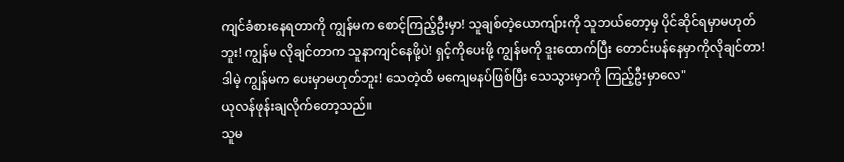ကျင်ခံစားနေရတာကို ကျွန်မက စောင့်ကြည့်ဦးမှာ! သူချစ်တဲ့ယောကျ်ားကို သူဘယ်တော့မှ ပိုင်ဆိုင်ရမှာမဟုတ်ဘူး! ကျွန်မ လိုချင်တာက သူနာကျင်နေဖို့ပဲ! ရှင့်ကိုပေးဖို့ ကျွန်မကို ဒူးထောက်ပြီး တောင်းပန်နေမှာကိုလိုချင်တာ! ဒါမဲ့ ကျွန်မက ပေးမှာမဟုတ်ဘူး! သေတဲ့ထိ မကျေမနပ်ဖြစ်ပြီး သေသွားမှာကို ကြည့်ဦးမှာလေ"
ယုလန်ဖုန်းချလိုက်တော့သည်။
သူမ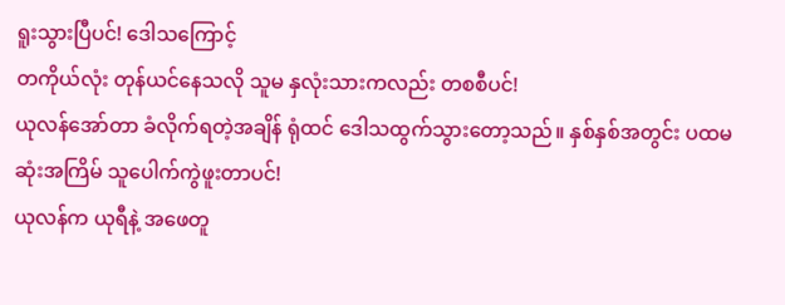ရူးသွားပြီပင်! ဒေါသကြောင့်
တကိုယ်လုံး တုန်ယင်နေသလို သူမ နှလုံးသားကလည်း တစစီပင်!
ယုလန်အော်တာ ခံလိုက်ရတဲ့အချိန် ရုံထင် ဒေါသထွက်သွားတော့သည်။ နှစ်နှစ်အတွင်း ပထမဆုံးအကြိမ် သူပေါက်ကွဲဖူးတာပင်!
ယုလန်က ယုရီနဲ့ အဖေတူ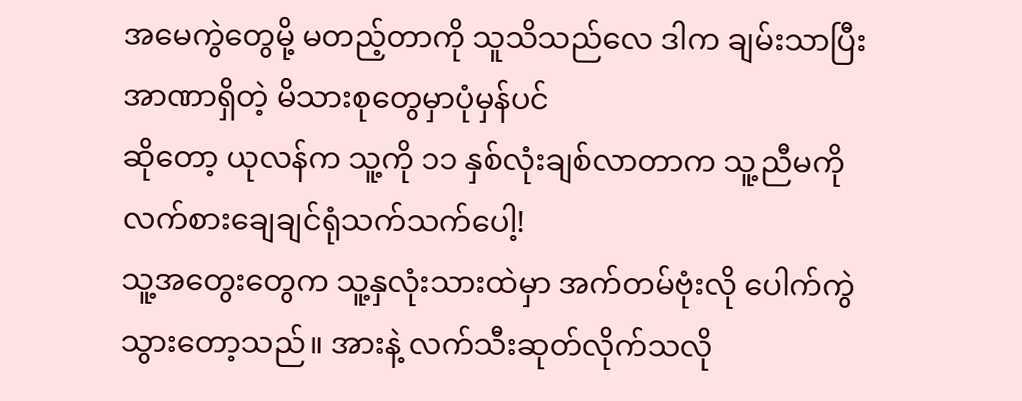အမေကွဲတွေမို့ မတည့်တာကို သူသိသည်လေ ဒါက ချမ်းသာပြီး အာဏာရှိတဲ့ မိသားစုတွေမှာပုံမှန်ပင်
ဆိုတော့ ယုလန်က သူ့ကို ၁၁ နှစ်လုံးချစ်လာတာက သူ့ညီမကို လက်စားချေချင်ရုံသက်သက်ပေါ့!
သူ့အတွေးတွေက သူ့နှလုံးသားထဲမှာ အက်တမ်ဗုံးလို ပေါက်ကွဲသွားတော့သည်။ အားနဲ့ လက်သီးဆုတ်လိုက်သလို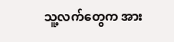သူ့လက်တွေက အား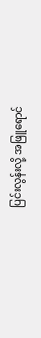ပြင်းလွန်းလို့ အဖြူရောင်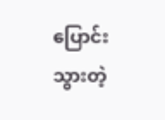ပြောင်းသွားတဲ့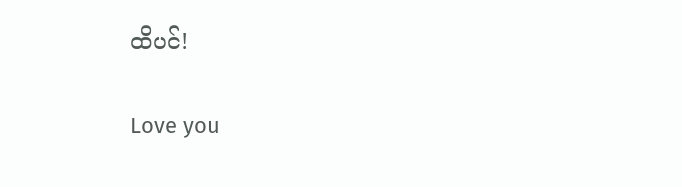ထိပင်!

Love you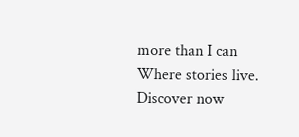more than I can Where stories live. Discover now